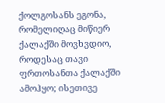ქოლგოსანს ეგონა, რომელიღაც მიწიერ ქალაქში მოვხვდიო, როდესაც თავი ფრთოსანთა ქალაქში ამოჰყო; ისეთივე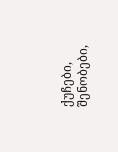ქუჩები, შენობები,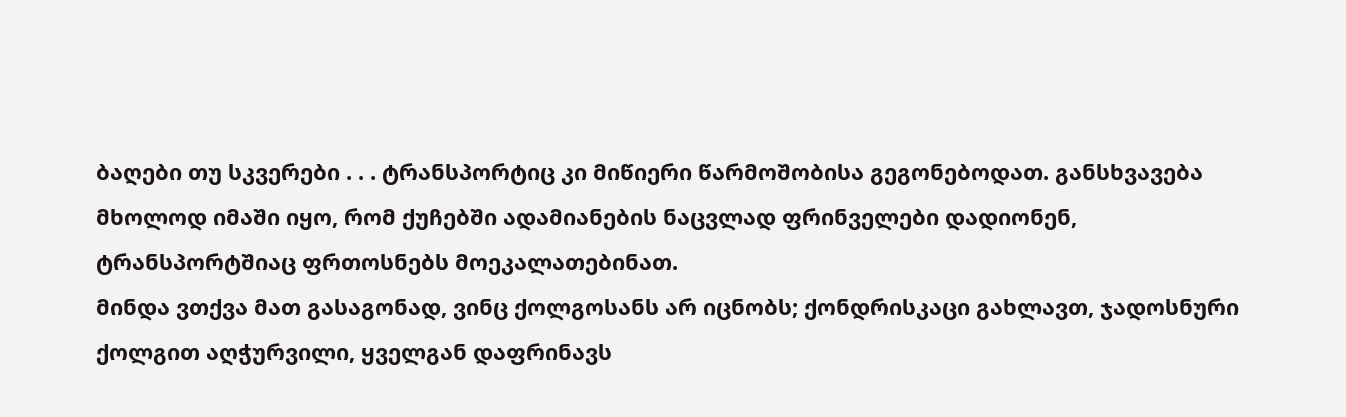ბაღები თუ სკვერები . . . ტრანსპორტიც კი მიწიერი წარმოშობისა გეგონებოდათ. განსხვავება მხოლოდ იმაში იყო, რომ ქუჩებში ადამიანების ნაცვლად ფრინველები დადიონენ, ტრანსპორტშიაც ფრთოსნებს მოეკალათებინათ.
მინდა ვთქვა მათ გასაგონად, ვინც ქოლგოსანს არ იცნობს; ქონდრისკაცი გახლავთ, ჯადოსნური ქოლგით აღჭურვილი, ყველგან დაფრინავს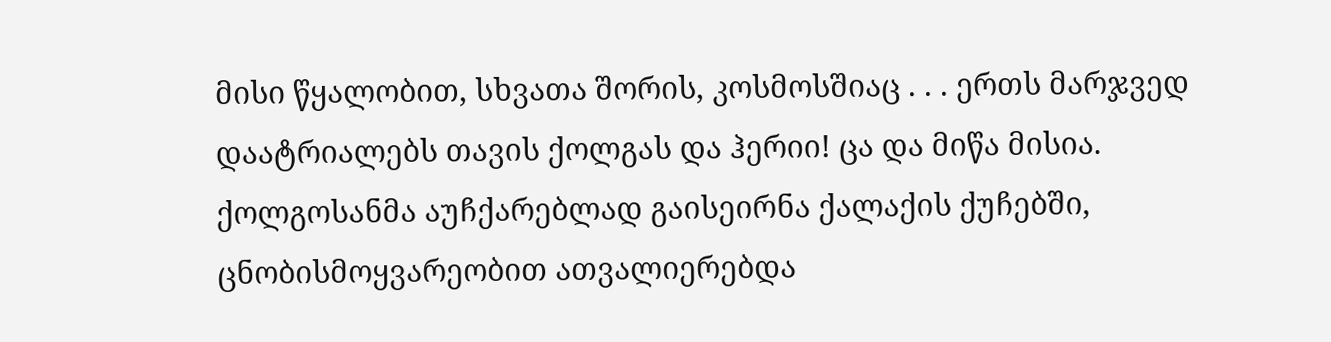მისი წყალობით, სხვათა შორის, კოსმოსშიაც . . . ერთს მარჯვედ დაატრიალებს თავის ქოლგას და ჰერიი! ცა და მიწა მისია.
ქოლგოსანმა აუჩქარებლად გაისეირნა ქალაქის ქუჩებში, ცნობისმოყვარეობით ათვალიერებდა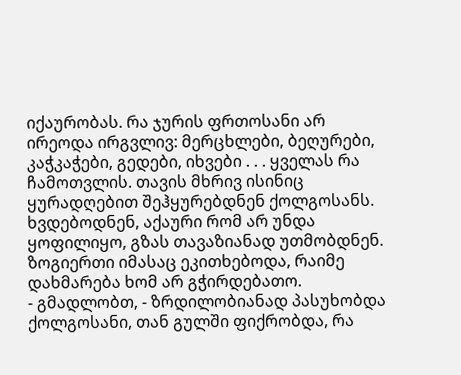იქაურობას. რა ჯურის ფრთოსანი არ ირეოდა ირგვლივ: მერცხლები, ბეღურები, კაჭკაჭები, გედები, იხვები . . . ყველას რა ჩამოთვლის. თავის მხრივ ისინიც ყურადღებით შეჰყურებდნენ ქოლგოსანს. ხვდებოდნენ, აქაური რომ არ უნდა ყოფილიყო, გზას თავაზიანად უთმობდნენ. ზოგიერთი იმასაც ეკითხებოდა, რაიმე დახმარება ხომ არ გჭირდებათო.
- გმადლობთ, - ზრდილობიანად პასუხობდა ქოლგოსანი, თან გულში ფიქრობდა, რა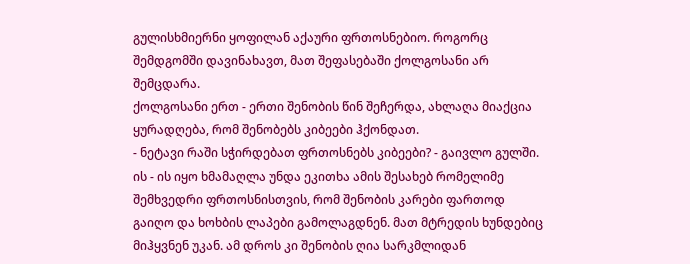გულისხმიერნი ყოფილან აქაური ფრთოსნებიო. როგორც შემდგომში დავინახავთ, მათ შეფასებაში ქოლგოსანი არ შემცდარა.
ქოლგოსანი ერთ - ერთი შენობის წინ შეჩერდა, ახლაღა მიაქცია ყურადღება, რომ შენობებს კიბეები ჰქონდათ.
- ნეტავი რაში სჭირდებათ ფრთოსნებს კიბეები? - გაივლო გულში. ის - ის იყო ხმამაღლა უნდა ეკითხა ამის შესახებ რომელიმე შემხვედრი ფრთოსნისთვის, რომ შენობის კარები ფართოდ გაიღო და ხოხბის ლაპები გამოლაგდნენ. მათ მტრედის ხუნდებიც მიჰყვნენ უკან. ამ დროს კი შენობის ღია სარკმლიდან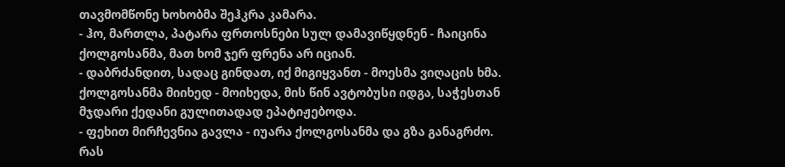თავმომწონე ხოხობმა შეჰკრა კამარა.
- ჰო, მართლა, პატარა ფრთოსნები სულ დამავიწყდნენ - ჩაიცინა ქოლგოსანმა, მათ ხომ ჯერ ფრენა არ იციან.
- დაბრძანდით, სადაც გინდათ, იქ მიგიყვანთ - მოესმა ვიღაცის ხმა. ქოლგოსანმა მიიხედ - მოიხედა, მის წინ ავტობუსი იდგა, საჭესთან მჯდარი ქედანი გულითადად ეპატიჟებოდა.
- ფეხით მირჩევნია გავლა - იუარა ქოლგოსანმა და გზა განაგრძო. რას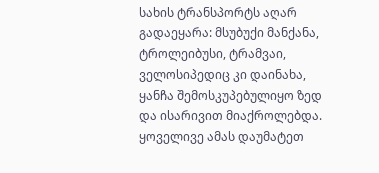სახის ტრანსპორტს აღარ გადაეყარა: მსუბუქი მანქანა, ტროლეიბუსი, ტრამვაი, ველოსიპედიც კი დაინახა, ყანჩა შემოსკუპებულიყო ზედ და ისარივით მიაქროლებდა. ყოველივე ამას დაუმატეთ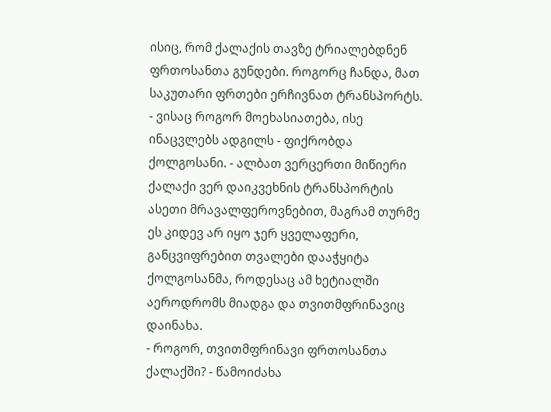ისიც, რომ ქალაქის თავზე ტრიალებდნენ ფრთოსანთა გუნდები. როგორც ჩანდა, მათ საკუთარი ფრთები ერჩივნათ ტრანსპორტს.
- ვისაც როგორ მოეხასიათება, ისე ინაცვლებს ადგილს - ფიქრობდა ქოლგოსანი. - ალბათ ვერცერთი მიწიერი ქალაქი ვერ დაიკვეხნის ტრანსპორტის ასეთი მრავალფეროვნებით, მაგრამ თურმე ეს კიდევ არ იყო ჯერ ყველაფერი, განცვიფრებით თვალები დააჭყიტა ქოლგოსანმა, როდესაც ამ ხეტიალში აეროდრომს მიადგა და თვითმფრინავიც დაინახა.
- როგორ, თვითმფრინავი ფრთოსანთა ქალაქში? - წამოიძახა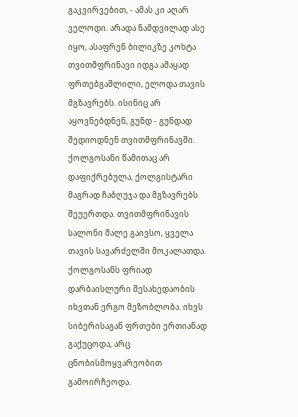გაკვირვებით, - ამას კი აღარ ველოდი. არადა ნამდვილად ასე იყო, ასაფრენ ბილიკზე კოხტა თვითმფრინავი იდგა ამაყად ფრთებგაშლილი, ელოდა თავის მგზავრებს. ისინიც არ აყოვნებდნენ, გუნდ - გუნდად შედიოდნენ თვითმფრინავში. ქოლგოსანი წამითაც არ დაფიქრებულა, ქოლგისტარი მაგრად ჩაბღუჯა და მგზავრებს შეუერთდა. თვითმფრინავის სალონი მალე გაივსო, ყველა თავის სავარძელში მოკალათდა. ქოლგოსანს ფრიად დარბაისლური შესახედაობის იხვთან ერგო მეზობლობა. იხვს სიბერისაგან ფრთები ერთიანად გაქუცოდა, არც ცნობისმოყვარეობით გამოირჩეოდა.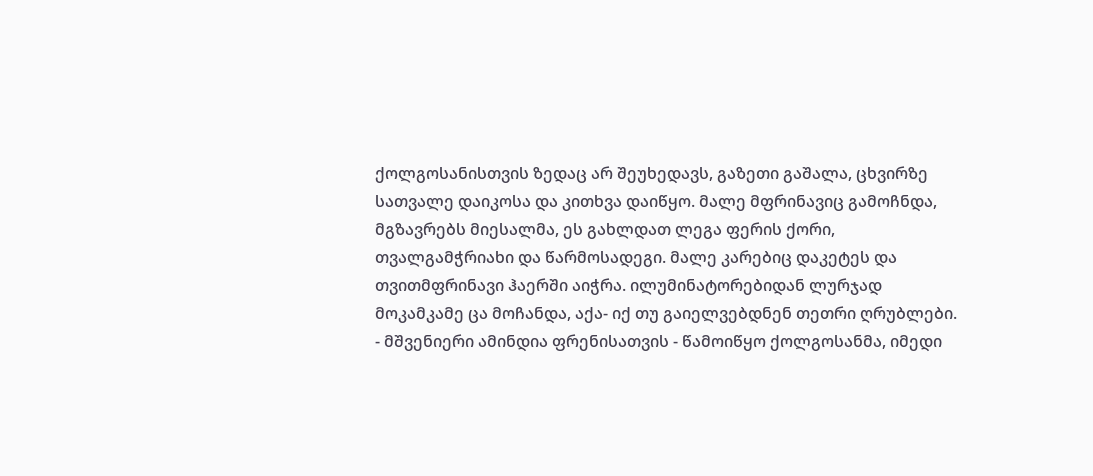ქოლგოსანისთვის ზედაც არ შეუხედავს, გაზეთი გაშალა, ცხვირზე სათვალე დაიკოსა და კითხვა დაიწყო. მალე მფრინავიც გამოჩნდა, მგზავრებს მიესალმა, ეს გახლდათ ლეგა ფერის ქორი, თვალგამჭრიახი და წარმოსადეგი. მალე კარებიც დაკეტეს და თვითმფრინავი ჰაერში აიჭრა. ილუმინატორებიდან ლურჯად მოკამკამე ცა მოჩანდა, აქა- იქ თუ გაიელვებდნენ თეთრი ღრუბლები.
- მშვენიერი ამინდია ფრენისათვის - წამოიწყო ქოლგოსანმა, იმედი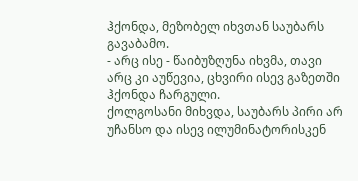ჰქონდა, მეზობელ იხვთან საუბარს გავაბამო.
- არც ისე - წაიბუზღუნა იხვმა, თავი არც კი აუწევია, ცხვირი ისევ გაზეთში ჰქონდა ჩარგული.
ქოლგოსანი მიხვდა, საუბარს პირი არ უჩანსო და ისევ ილუმინატორისკენ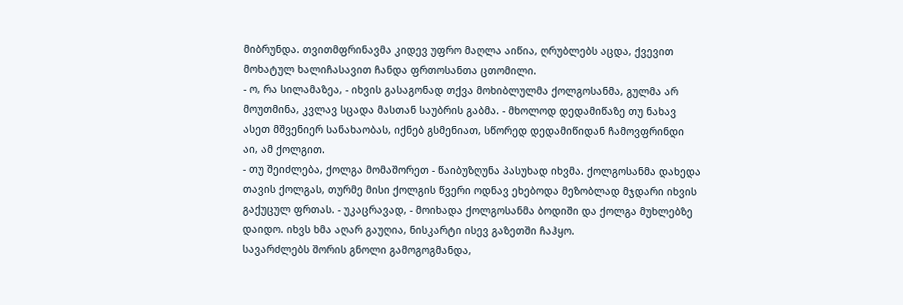მიბრუნდა. თვითმფრინავმა კიდევ უფრო მაღლა აიწია, ღრუბლებს აცდა, ქვევით მოხატულ ხალიჩასავით ჩანდა ფრთოსანთა ცთომილი.
- ო, რა სილამაზეა, - იხვის გასაგონად თქვა მოხიბლულმა ქოლგოსანმა, გულმა არ მოუთმინა, კვლავ სცადა მასთან საუბრის გაბმა. - მხოლოდ დედამიწაზე თუ ნახავ ასეთ მშვენიერ სანახაობას, იქნებ გსმენიათ, სწორედ დედამიწიდან ჩამოვფრინდი აი, ამ ქოლგით.
- თუ შეიძლება, ქოლგა მომაშორეთ - წაიბუზღუნა პასუხად იხვმა. ქოლგოსანმა დახედა თავის ქოლგას, თურმე მისი ქოლგის წვერი ოდნავ ეხებოდა მეზობლად მჯდარი იხვის გაქუცულ ფრთას. - უკაცრავად, - მოიხადა ქოლგოსანმა ბოდიში და ქოლგა მუხლებზე დაიდო. იხვს ხმა აღარ გაუღია, ნისკარტი ისევ გაზეთში ჩაჰყო.
სავარძლებს შორის გნოლი გამოგოგმანდა,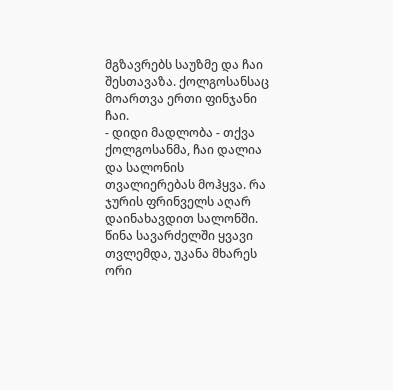მგზავრებს საუზმე და ჩაი შესთავაზა. ქოლგოსანსაც მოართვა ერთი ფინჯანი ჩაი.
- დიდი მადლობა - თქვა ქოლგოსანმა, ჩაი დალია და სალონის თვალიერებას მოჰყვა. რა ჯურის ფრინველს აღარ დაინახავდით სალონში. წინა სავარძელში ყვავი თვლემდა, უკანა მხარეს ორი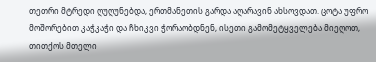თეთრი მტრედი ღუღუნებდა, ერთმანეთის გარდა აღარავინ ახსოვდათ. ცოტა უფრო მოშორებით კაჭკაჭი და ჩხიკვი ჭორაობდნენ, ისეთი გამომეტყველება მიეღოთ, თითქოს მთელი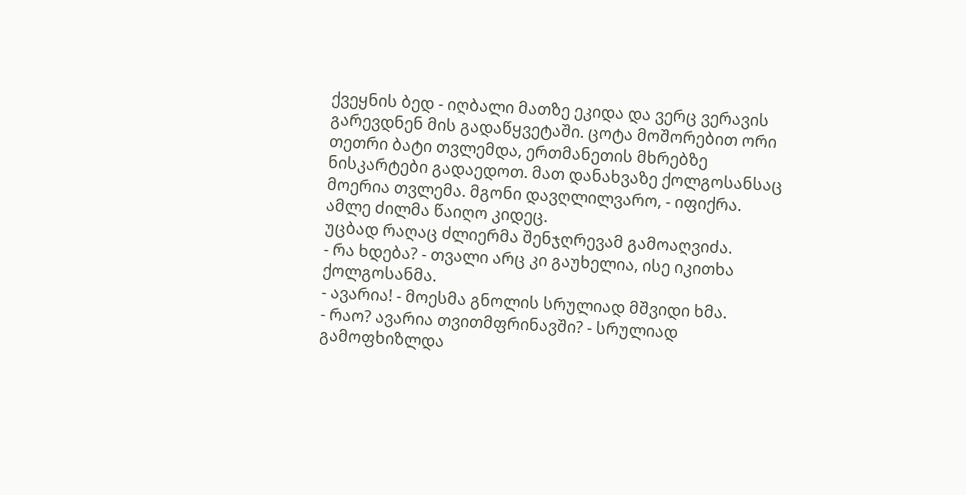ქვეყნის ბედ - იღბალი მათზე ეკიდა და ვერც ვერავის გარევდნენ მის გადაწყვეტაში. ცოტა მოშორებით ორი თეთრი ბატი თვლემდა, ერთმანეთის მხრებზე ნისკარტები გადაედოთ. მათ დანახვაზე ქოლგოსანსაც მოერია თვლემა. მგონი დავღლილვარო, - იფიქრა. ამლე ძილმა წაიღო კიდეც.
უცბად რაღაც ძლიერმა შენჯღრევამ გამოაღვიძა.
- რა ხდება? - თვალი არც კი გაუხელია, ისე იკითხა ქოლგოსანმა.
- ავარია! - მოესმა გნოლის სრულიად მშვიდი ხმა.
- რაო? ავარია თვითმფრინავში? - სრულიად გამოფხიზლდა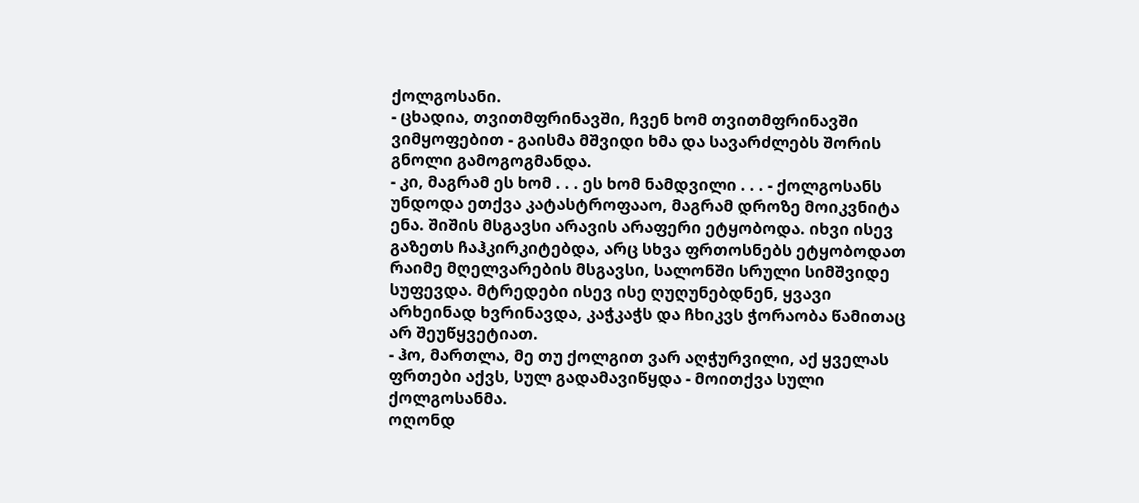ქოლგოსანი.
- ცხადია, თვითმფრინავში, ჩვენ ხომ თვითმფრინავში ვიმყოფებით - გაისმა მშვიდი ხმა და სავარძლებს შორის გნოლი გამოგოგმანდა.
- კი, მაგრამ ეს ხომ . . . ეს ხომ ნამდვილი . . . - ქოლგოსანს უნდოდა ეთქვა კატასტროფააო, მაგრამ დროზე მოიკვნიტა ენა. შიშის მსგავსი არავის არაფერი ეტყობოდა. იხვი ისევ გაზეთს ჩაჰკირკიტებდა, არც სხვა ფრთოსნებს ეტყობოდათ რაიმე მღელვარების მსგავსი, სალონში სრული სიმშვიდე სუფევდა. მტრედები ისევ ისე ღუღუნებდნენ, ყვავი არხეინად ხვრინავდა, კაჭკაჭს და ჩხიკვს ჭორაობა წამითაც არ შეუწყვეტიათ.
- ჰო, მართლა, მე თუ ქოლგით ვარ აღჭურვილი, აქ ყველას ფრთები აქვს, სულ გადამავიწყდა - მოითქვა სული ქოლგოსანმა.
ოღონდ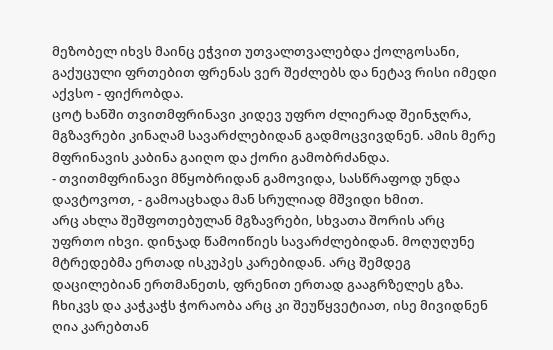მეზობელ იხვს მაინც ეჭვით უთვალთვალებდა ქოლგოსანი, გაქუცული ფრთებით ფრენას ვერ შეძლებს და ნეტავ რისი იმედი აქვსო - ფიქრობდა.
ცოტ ხანში თვითმფრინავი კიდევ უფრო ძლიერად შეინჯღრა, მგზავრები კინაღამ სავარძლებიდან გადმოცვივდნენ. ამის მერე მფრინავის კაბინა გაიღო და ქორი გამობრძანდა.
- თვითმფრინავი მწყობრიდან გამოვიდა, სასწრაფოდ უნდა დავტოვოთ, - გამოაცხადა მან სრულიად მშვიდი ხმით.
არც ახლა შეშფოთებულან მგზავრები, სხვათა შორის არც უფრთო იხვი. დინჯად წამოიწიეს სავარძლებიდან. მოღუღუნე მტრედებმა ერთად ისკუპეს კარებიდან. არც შემდეგ დაცილებიან ერთმანეთს, ფრენით ერთად გააგრზელეს გზა. ჩხიკვს და კაჭკაჭს ჭორაობა არც კი შეუწყვეტიათ, ისე მივიდნენ ღია კარებთან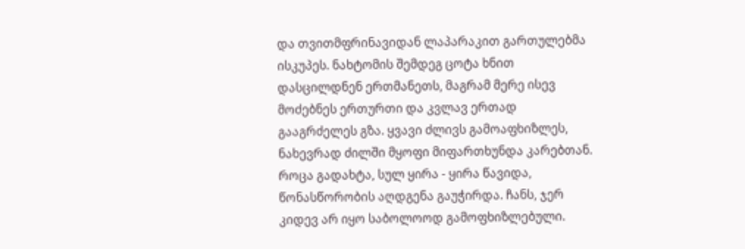და თვითმფრინავიდან ლაპარაკით გართულებმა ისკუპეს. ნახტომის შემდეგ ცოტა ხნით დასცილდნენ ერთმანეთს, მაგრამ მერე ისევ მოძებნეს ერთურთი და კვლავ ერთად გააგრძელეს გზა. ყვავი ძლივს გამოაფხიზლეს, ნახევრად ძილში მყოფი მიფართხუნდა კარებთან. როცა გადახტა, სულ ყირა - ყირა წავიდა, წონასწორობის აღდგენა გაუჭირდა. ჩანს, ჯერ კიდევ არ იყო საბოლოოდ გამოფხიზლებული.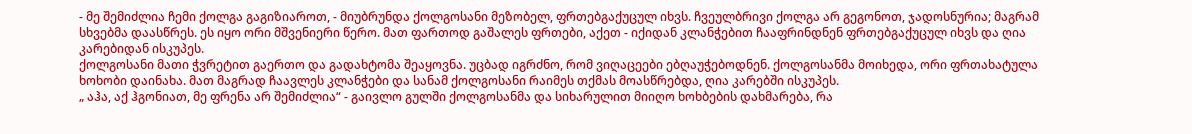- მე შემიძლია ჩემი ქოლგა გაგიზიაროთ, - მიუბრუნდა ქოლგოსანი მეზობელ, ფრთებგაქუცულ იხვს. ჩვეულბრივი ქოლგა არ გეგონოთ, ჯადოსნურია; მაგრამ სხვებმა დაასწრეს. ეს იყო ორი მშვენიერი წერო. მათ ფართოდ გაშალეს ფრთები, აქეთ - იქიდან კლანჭებით ჩააფრინდნენ ფრთებგაქუცულ იხვს და ღია კარებიდან ისკუპეს.
ქოლგოსანი მათი ჭვრეტით გაერთო და გადახტომა შეაყოვნა. უცბად იგრძნო, რომ ვიღაცეები ებღაუჭებოდნენ. ქოლგოსანმა მოიხედა, ორი ფრთახატულა ხოხობი დაინახა. მათ მაგრად ჩაავლეს კლანჭები და სანამ ქოლგოსანი რაიმეს თქმას მოასწრებდა, ღია კარებში ისკუპეს.
„ აჰა, აქ ჰგონიათ, მე ფრენა არ შემიძლია“ - გაივლო გულში ქოლგოსანმა და სიხარულით მიიღო ხოხბების დახმარება, რა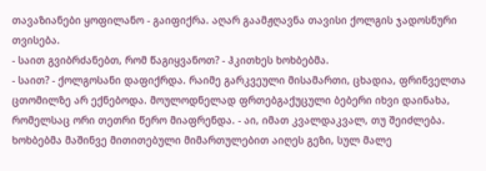თავაზიანები ყოფილანო - გაიფიქრა. აღარ გაამჟღავნა თავისი ქოლგის ჯადოსნური თვისება.
- საით გვიბრძანებთ, რომ წაგიყვანოთ? - ჰკითხეს ხოხბებმა.
- საით? - ქოლგოსანი დაფიქრდა. რაიმე გარკვეული მისამართი, ცხადია, ფრინველთა ცთომილზე არ ექნებოდა. მოულოდნელად ფრთებგაქუცული ბებერი იხვი დაინახა, რომელსაც ორი თეთრი წერო მიაფრენდა. - აი, იმათ კვალდაკვალ, თუ შეიძლება.
ხოხბებმა მაშინვე მითითებული მიმართულებით აიღეს გეზი, სულ მალე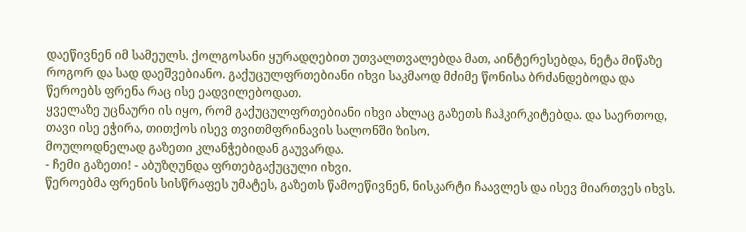დაეწივნენ იმ სამეულს. ქოლგოსანი ყურადღებით უთვალთვალებდა მათ, აინტერესებდა, ნეტა მიწაზე როგორ და სად დაეშვებიანო. გაქუცულფრთებიანი იხვი საკმაოდ მძიმე წონისა ბრძანდებოდა და წეროებს ფრენა რაც ისე ეადვილებოდათ.
ყველაზე უცნაური ის იყო, რომ გაქუცულფრთებიანი იხვი ახლაც გაზეთს ჩაჰკირკიტებდა. და საერთოდ, თავი ისე ეჭირა, თითქოს ისევ თვითმფრინავის სალონში ზისო.
მოულოდნელად გაზეთი კლანჭებიდან გაუვარდა.
- ჩემი გაზეთი! - აბუზღუნდა ფრთებგაქუცული იხვი.
წეროებმა ფრენის სისწრაფეს უმატეს, გაზეთს წამოეწივნენ, ნისკარტი ჩაავლეს და ისევ მიართვეს იხვს.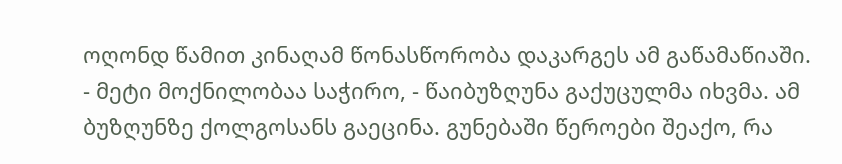ოღონდ წამით კინაღამ წონასწორობა დაკარგეს ამ გაწამაწიაში.
- მეტი მოქნილობაა საჭირო, - წაიბუზღუნა გაქუცულმა იხვმა. ამ ბუზღუნზე ქოლგოსანს გაეცინა. გუნებაში წეროები შეაქო, რა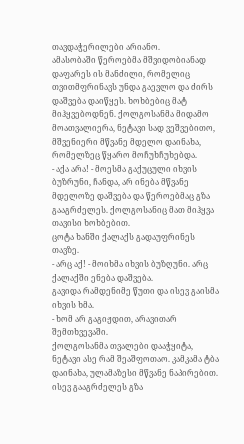თავდაჭერილები არიანო.
ამასობაში წეროებმა მშვიდობიანად დაფარეს ის მანძილი, რომელიც თვითმფრინავს უნდა გაევლო და ძირს დაშვება დაიწყეს. ხოხბებიც მატ მიჰყვებოდნენ. ქოლგოსანმა მიდამო მოათვალიერა, ნეტავი სად ვეშვებითო, მშვენიერი მწვანე მდელო დაინახა, რომელზეც წყარო მოჩუხჩუხებდა.
- აქა არა! - მოესმა გაქუცული იხვის ბუზრუნი, ჩანდა, არ ინება მწვანე მდელოზე დაშვება და წეროებმაც გზა გააგრძელეს. ქოლგოსანიც მათ მიჰყვა თავისი ხოხბებით.
ცოტა ხანში ქალაქს გადაუფრინეს თავზე.
- არც აქ! - მოიხმა იხვის ბუზღუნი. არც ქალაქში ენება დაშვება.
გავიდა რამდენიმე წუთი და ისევ გაისმა იხვის ხმა.
- ხომ არ გაგიჟდით, არავითარ შემთხვევაში.
ქოლგოსანმა თვალები დააჭყიტა, ნეტავი ასე რამ შეაშფოთაო. კამკამა ტბა დაინახა, ულამაზესი მწვანე ნაპირებით.
ისევ გააგრძელეს გზა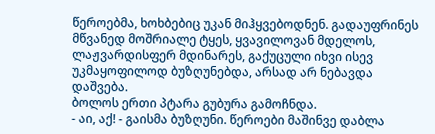წეროებმა, ხოხბებიც უკან მიჰყვებოდნენ. გადაუფრინეს მწვანედ მოშრიალე ტყეს, ყვავილოვან მდელოს, ლაჟვარდისფერ მდინარეს, გაქუცული იხვი ისევ უკმაყოფილოდ ბუზღუნებდა, არსად არ ნებავდა დაშვება.
ბოლოს ერთი პტარა გუბურა გამოჩნდა.
- აი, აქ! - გაისმა ბუზღუნი. წეროები მაშინვე დაბლა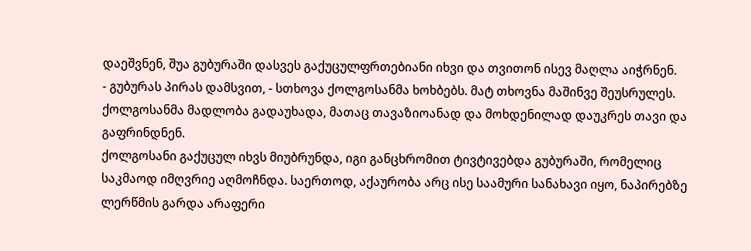დაეშვნენ, შუა გუბურაში დასვეს გაქუცულფრთებიანი იხვი და თვითონ ისევ მაღლა აიჭრნენ.
- გუბურას პირას დამსვით, - სთხოვა ქოლგოსანმა ხოხბებს. მატ თხოვნა მაშინვე შეუსრულეს. ქოლგოსანმა მადლობა გადაუხადა, მათაც თავაზიოანად და მოხდენილად დაუკრეს თავი და გაფრინდნენ.
ქოლგოსანი გაქუცულ იხვს მიუბრუნდა, იგი განცხრომით ტივტივებდა გუბურაში, რომელიც საკმაოდ იმღვრიე აღმოჩნდა. საერთოდ, აქაურობა არც ისე საამური სანახავი იყო, ნაპირებზე ლერწმის გარდა არაფერი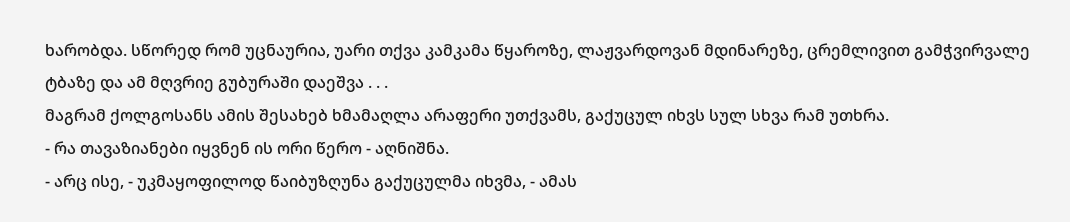ხარობდა. სწორედ რომ უცნაურია, უარი თქვა კამკამა წყაროზე, ლაჟვარდოვან მდინარეზე, ცრემლივით გამჭვირვალე ტბაზე და ამ მღვრიე გუბურაში დაეშვა . . .
მაგრამ ქოლგოსანს ამის შესახებ ხმამაღლა არაფერი უთქვამს, გაქუცულ იხვს სულ სხვა რამ უთხრა.
- რა თავაზიანები იყვნენ ის ორი წერო - აღნიშნა.
- არც ისე, - უკმაყოფილოდ წაიბუზღუნა გაქუცულმა იხვმა, - ამას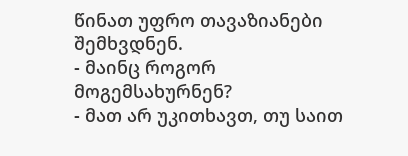წინათ უფრო თავაზიანები შემხვდნენ.
- მაინც როგორ მოგემსახურნენ?
- მათ არ უკითხავთ, თუ საით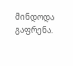მინდოდა გაფრენა.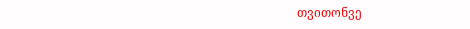თვითონვე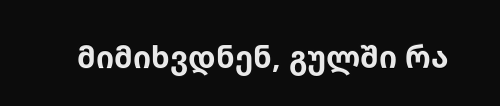მიმიხვდნენ, გულში რა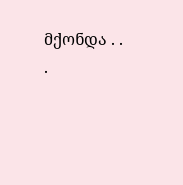მქონდა . . .